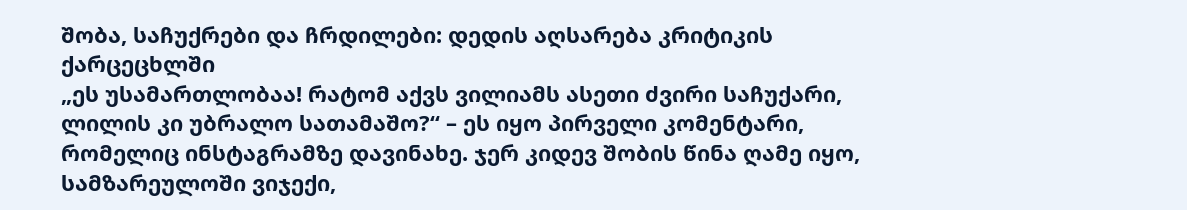შობა, საჩუქრები და ჩრდილები: დედის აღსარება კრიტიკის ქარცეცხლში
„ეს უსამართლობაა! რატომ აქვს ვილიამს ასეთი ძვირი საჩუქარი, ლილის კი უბრალო სათამაშო?“ – ეს იყო პირველი კომენტარი, რომელიც ინსტაგრამზე დავინახე. ჯერ კიდევ შობის წინა ღამე იყო, სამზარეულოში ვიჯექი,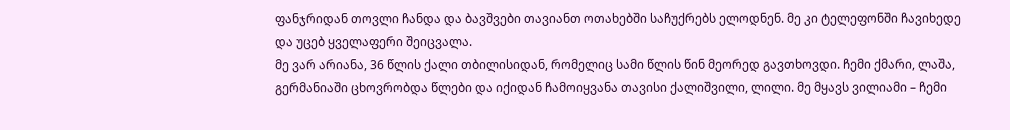ფანჯრიდან თოვლი ჩანდა და ბავშვები თავიანთ ოთახებში საჩუქრებს ელოდნენ. მე კი ტელეფონში ჩავიხედე და უცებ ყველაფერი შეიცვალა.
მე ვარ არიანა, 36 წლის ქალი თბილისიდან, რომელიც სამი წლის წინ მეორედ გავთხოვდი. ჩემი ქმარი, ლაშა, გერმანიაში ცხოვრობდა წლები და იქიდან ჩამოიყვანა თავისი ქალიშვილი, ლილი. მე მყავს ვილიამი – ჩემი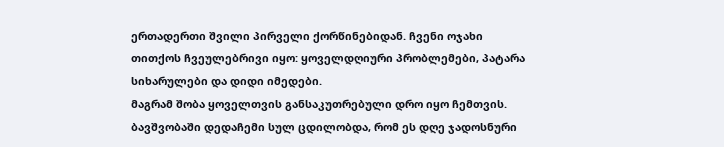ერთადერთი შვილი პირველი ქორწინებიდან. ჩვენი ოჯახი თითქოს ჩვეულებრივი იყო: ყოველდღიური პრობლემები, პატარა სიხარულები და დიდი იმედები.
მაგრამ შობა ყოველთვის განსაკუთრებული დრო იყო ჩემთვის. ბავშვობაში დედაჩემი სულ ცდილობდა, რომ ეს დღე ჯადოსნური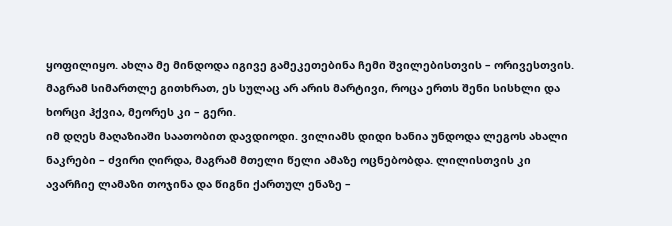ყოფილიყო. ახლა მე მინდოდა იგივე გამეკეთებინა ჩემი შვილებისთვის – ორივესთვის. მაგრამ სიმართლე გითხრათ, ეს სულაც არ არის მარტივი, როცა ერთს შენი სისხლი და ხორცი ჰქვია, მეორეს კი – გერი.
იმ დღეს მაღაზიაში საათობით დავდიოდი. ვილიამს დიდი ხანია უნდოდა ლეგოს ახალი ნაკრები – ძვირი ღირდა, მაგრამ მთელი წელი ამაზე ოცნებობდა. ლილისთვის კი ავარჩიე ლამაზი თოჯინა და წიგნი ქართულ ენაზე –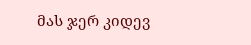მას ჯერ კიდევ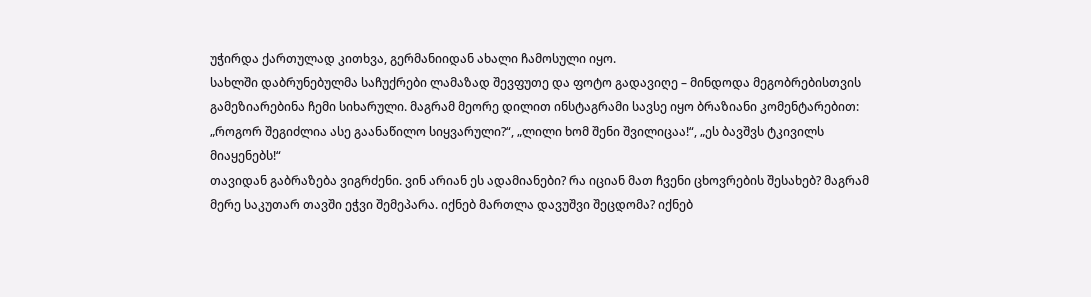უჭირდა ქართულად კითხვა, გერმანიიდან ახალი ჩამოსული იყო.
სახლში დაბრუნებულმა საჩუქრები ლამაზად შევფუთე და ფოტო გადავიღე – მინდოდა მეგობრებისთვის გამეზიარებინა ჩემი სიხარული. მაგრამ მეორე დილით ინსტაგრამი სავსე იყო ბრაზიანი კომენტარებით: „როგორ შეგიძლია ასე გაანაწილო სიყვარული?“, „ლილი ხომ შენი შვილიცაა!“, „ეს ბავშვს ტკივილს მიაყენებს!“
თავიდან გაბრაზება ვიგრძენი. ვინ არიან ეს ადამიანები? რა იციან მათ ჩვენი ცხოვრების შესახებ? მაგრამ მერე საკუთარ თავში ეჭვი შემეპარა. იქნებ მართლა დავუშვი შეცდომა? იქნებ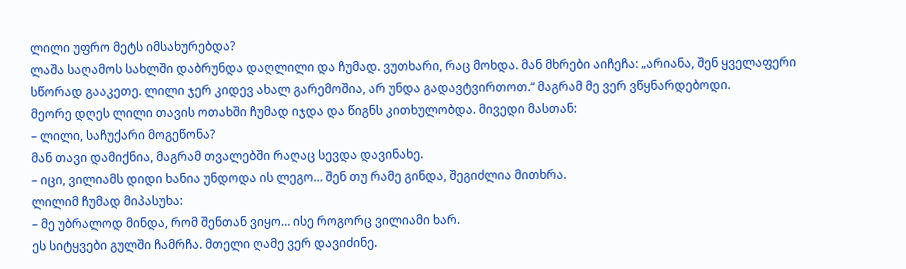ლილი უფრო მეტს იმსახურებდა?
ლაშა საღამოს სახლში დაბრუნდა დაღლილი და ჩუმად. ვუთხარი, რაც მოხდა. მან მხრები აიჩეჩა: „არიანა, შენ ყველაფერი სწორად გააკეთე. ლილი ჯერ კიდევ ახალ გარემოშია, არ უნდა გადავტვირთოთ.“ მაგრამ მე ვერ ვწყნარდებოდი.
მეორე დღეს ლილი თავის ოთახში ჩუმად იჯდა და წიგნს კითხულობდა. მივედი მასთან:
– ლილი, საჩუქარი მოგეწონა?
მან თავი დამიქნია, მაგრამ თვალებში რაღაც სევდა დავინახე.
– იცი, ვილიამს დიდი ხანია უნდოდა ის ლეგო… შენ თუ რამე გინდა, შეგიძლია მითხრა.
ლილიმ ჩუმად მიპასუხა:
– მე უბრალოდ მინდა, რომ შენთან ვიყო… ისე როგორც ვილიამი ხარ.
ეს სიტყვები გულში ჩამრჩა. მთელი ღამე ვერ დავიძინე.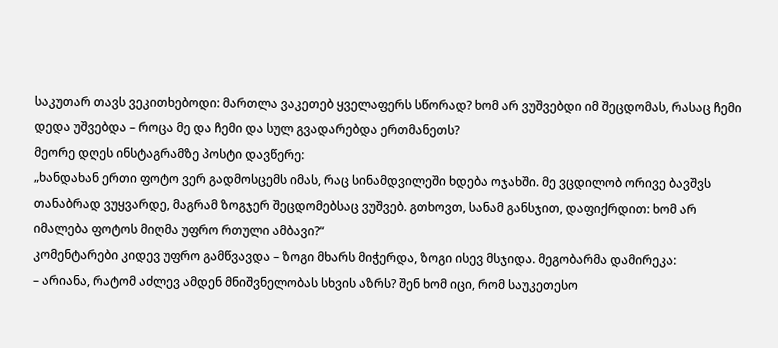საკუთარ თავს ვეკითხებოდი: მართლა ვაკეთებ ყველაფერს სწორად? ხომ არ ვუშვებდი იმ შეცდომას, რასაც ჩემი დედა უშვებდა – როცა მე და ჩემი და სულ გვადარებდა ერთმანეთს?
მეორე დღეს ინსტაგრამზე პოსტი დავწერე:
„ხანდახან ერთი ფოტო ვერ გადმოსცემს იმას, რაც სინამდვილეში ხდება ოჯახში. მე ვცდილობ ორივე ბავშვს თანაბრად ვუყვარდე, მაგრამ ზოგჯერ შეცდომებსაც ვუშვებ. გთხოვთ, სანამ განსჯით, დაფიქრდით: ხომ არ იმალება ფოტოს მიღმა უფრო რთული ამბავი?“
კომენტარები კიდევ უფრო გამწვავდა – ზოგი მხარს მიჭერდა, ზოგი ისევ მსჯიდა. მეგობარმა დამირეკა:
– არიანა, რატომ აძლევ ამდენ მნიშვნელობას სხვის აზრს? შენ ხომ იცი, რომ საუკეთესო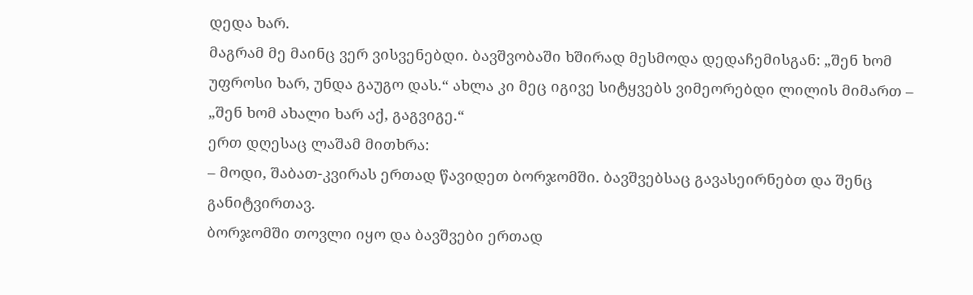დედა ხარ.
მაგრამ მე მაინც ვერ ვისვენებდი. ბავშვობაში ხშირად მესმოდა დედაჩემისგან: „შენ ხომ უფროსი ხარ, უნდა გაუგო დას.“ ახლა კი მეც იგივე სიტყვებს ვიმეორებდი ლილის მიმართ – „შენ ხომ ახალი ხარ აქ, გაგვიგე.“
ერთ დღესაც ლაშამ მითხრა:
– მოდი, შაბათ-კვირას ერთად წავიდეთ ბორჯომში. ბავშვებსაც გავასეირნებთ და შენც განიტვირთავ.
ბორჯომში თოვლი იყო და ბავშვები ერთად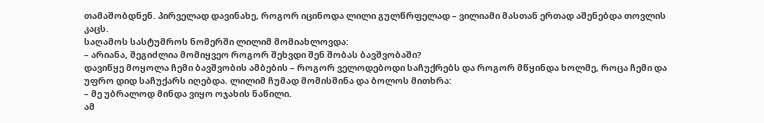თამაშობდნენ. პირველად დავინახე, როგორ იცინოდა ლილი გულწრფელად – ვილიამი მასთან ერთად აშენებდა თოვლის კაცს.
საღამოს სასტუმროს ნომერში ლილიმ მომიახლოვდა:
– არიანა, შეგიძლია მომიყვეო როგორ შეხვდი შენ შობას ბავშვობაში?
დავიწყე მოყოლა ჩემი ბავშვობის ამბების – როგორ ველოდებოდი საჩუქრებს და როგორ მწყინდა ხოლმე, როცა ჩემი და უფრო დიდ საჩუქარს იღებდა. ლილიმ ჩუმად მომისმინა და ბოლოს მითხრა:
– მე უბრალოდ მინდა ვიყო ოჯახის ნაწილი.
ამ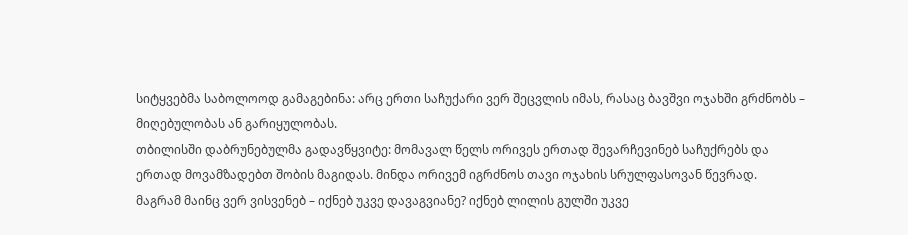სიტყვებმა საბოლოოდ გამაგებინა: არც ერთი საჩუქარი ვერ შეცვლის იმას, რასაც ბავშვი ოჯახში გრძნობს – მიღებულობას ან გარიყულობას.
თბილისში დაბრუნებულმა გადავწყვიტე: მომავალ წელს ორივეს ერთად შევარჩევინებ საჩუქრებს და ერთად მოვამზადებთ შობის მაგიდას. მინდა ორივემ იგრძნოს თავი ოჯახის სრულფასოვან წევრად.
მაგრამ მაინც ვერ ვისვენებ – იქნებ უკვე დავაგვიანე? იქნებ ლილის გულში უკვე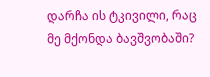დარჩა ის ტკივილი, რაც მე მქონდა ბავშვობაში?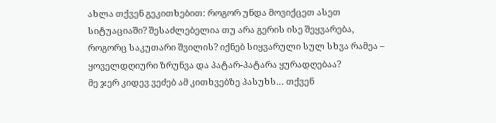ახლა თქვენ გეკითხებით: როგორ უნდა მოვიქცეთ ასეთ სიტუაციაში? შესაძლებელია თუ არა გერის ისე შეყვარება, როგორც საკუთარი შვილის? იქნებ სიყვარული სულ სხვა რამეა – ყოველდღიური ზრუნვა და პატარ-პატარა ყურადღებაა?
მე ჯერ კიდევ ვეძებ ამ კითხვებზე პასუხს… თქვენ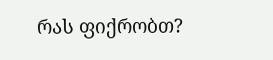რას ფიქრობთ?